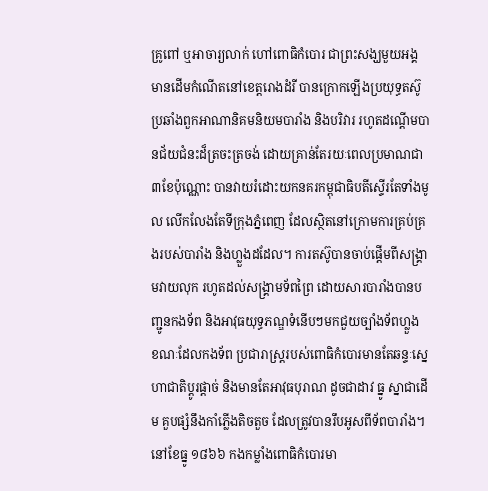គ្រូពៅ ឬអាចារ្យលាក់ ហៅពោធិកំបោរ ជាព្រះសង្ឃមួយអង្គ មានដើមកំណើតនៅខេត្តរោងដំរី បានក្រោកឡើងប្រយុទ្ធតស៊ូប្រឆាំងពួកអាណានិគមនិយមបារាំង និងបរិវារ រហូតដណ្តើមបានជ័យជំនះដ៏ត្រចះត្រចង់ ដោយគ្រាន់តែរយៈពេលប្រមាណជា ៣ខែប៉ុណ្ណោះ បានវាយរំដោះយកនគរកម្ពុជាធិបតីស្ទើរតែទាំងមូល លើកលែងតែទីក្រុងភ្នំពេញ ដែលស្ថិតនៅក្រោមការគ្រប់គ្រងរបស់បារាំង និងហ្លួងដដែល។ ការតស៊ូបានចាប់ផ្តើមពីសង្គ្រាមវាយលុក រហូតដល់សង្រ្គាមទ័ពព្រៃ ដោយសារបារាំងបានបញ្ជូនកងទ័ព និងអាវុធយុទ្ធភណ្ឌទំនើបៗមកជួយច្បាំងទ័ពហ្លួង ខណៈដែលកងទ័ព ប្រជារាស្ត្ររបស់ពោធិកំបោរមានតែឆន្ទៈស្នេហាជាតិប្តូរផ្តាច់ និងមានតែអាវុធបុរាណ ដូចជាដាវ ធ្នូ ស្នាជាដើម គួបផ្សំនឹងកាំភ្លើងតិចតួច ដែលត្រូវបានរឹបអូសពីទ័ពបារាំង។នៅខែធ្នូ ១៨៦៦ កងកម្លាំងពោធិកំបោរមា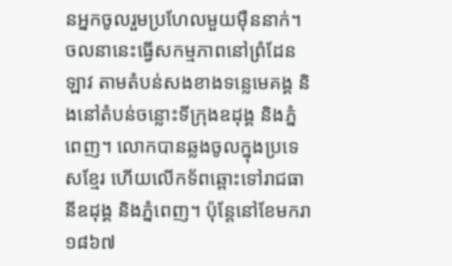នអ្នកចូលរួមប្រហែលមួយម៉ឺននាក់។ ចលនានេះធ្វើសកម្មភាពនៅព្រំដែនឡាវ តាមតំបន់សងខាងទន្លេមេគង្គ និងនៅតំបន់ចន្លោះទីក្រុងឧដុង្គ និងភ្នំពេញ។ លោកបានឆ្លងចូលក្នុងប្រទេសខ្មែរ ហើយលើកទ័ពឆ្ពោះទៅរាជធានីឧដុង្គ និងភ្នំពេញ។ ប៉ុន្តែនៅខែមករា ១៨៦៧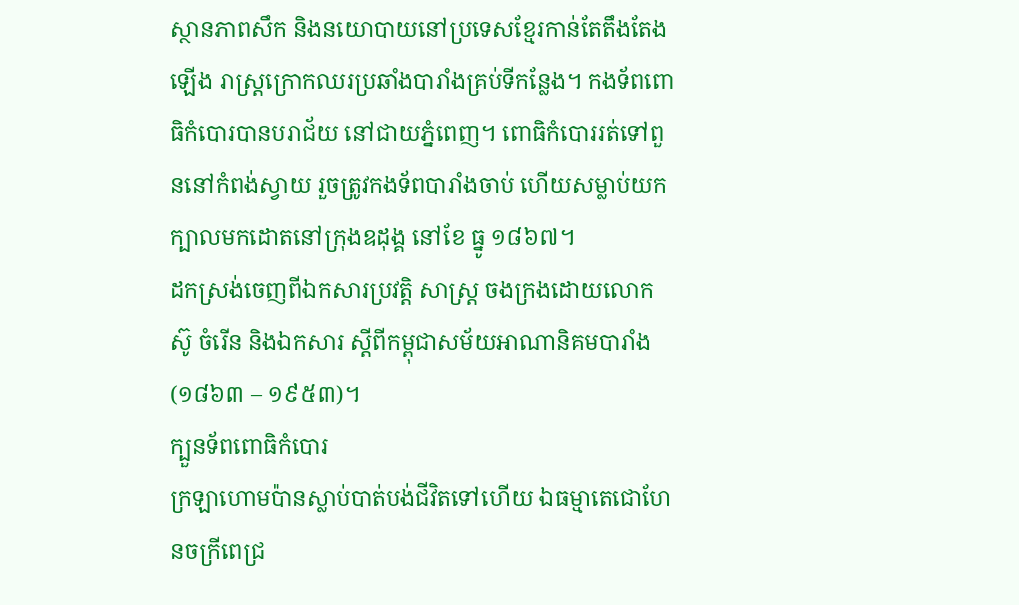ស្ថានភាពសឹក និងនយោបាយនៅប្រទេសខ្មែរកាន់តែតឹងតែងឡើង រាស្ត្រក្រោកឈរប្រឆាំងបារាំងគ្រប់ទីកន្លែង។ កងទ័ពពោធិកំបោរបានបរាជ័យ នៅជាយភ្នំពេញ។ ពោធិកំបោររត់ទៅពួននៅកំពង់ស្វាយ រួចត្រូវកងទ័ពបារាំងចាប់ ហើយសម្លាប់យកក្បាលមកដោតនៅក្រុងឧដុង្គ នៅខែ ធ្នូ ១៨៦៧។
ដកស្រង់ចេញពីឯកសារប្រវត្តិ សាស្រ្ត ចងក្រងដោយលោក ស៊ូ ចំរើន និងឯកសារ ស្តីពីកម្ពុជាសម័យអាណានិគមបារាំង (១៨៦៣ – ១៩៥៣)។
ក្បួនទ័ពពោធិកំបោរ
ក្រឡាហោមប៉ានស្លាប់បាត់បង់ជីវិតទៅហើយ ឯធម្មាតេជោហែនចក្រីពេជ្រ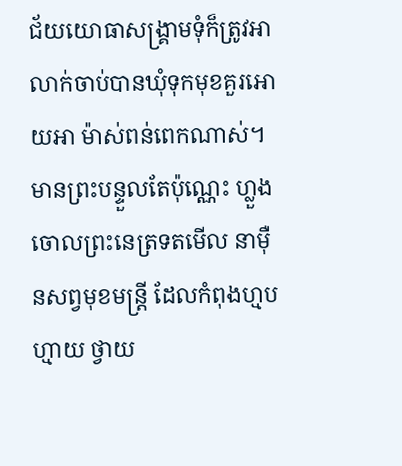ជ័យយោធាសង្រ្គាមទុំក៏ត្រូវអាលាក់ចាប់បានឃុំទុកមុខគួរអោយអា ម៉ាស់ពន់ពេកណាស់។មានព្រះបន្ទួលតែប៉ុណ្ណេះ ហ្លួងចោលព្រះនេត្រទតមើល នាម៉ឺនសព្វមុខមន្រ្ដី ដែលកំពុងហ្មបហ្មាយ ថ្វាយ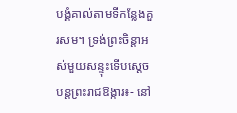បង្គំគាល់តាមទីកន្លែងគួរសម។ ទ្រង់ព្រះចិន្ដាអស់មួយសន្ទុះទើបស្ដេចបន្ដព្រះរាជឱង្ការ៖- នៅ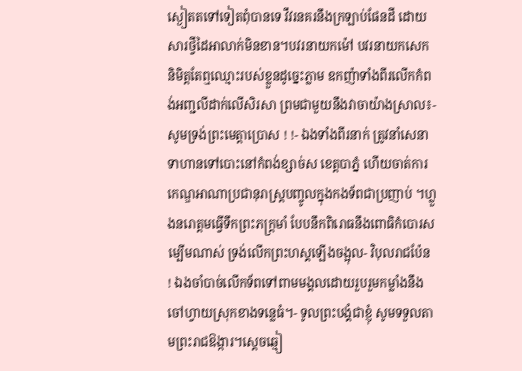ស្ងៀតតទៅទៀតពុំបានទេ វឹវរនគរនឹងក្រឡាប់ផែនដី ដោយសារថ្វីដៃអាលាក់មិនខាន។បវរនាយកម៉ៅ បវរនាយកសេក និមិត្តតែឮឈ្មោះរបស់ខ្លួនដូច្នេះភ្លាម ឧកញ៉ាទាំងពីរលើកកំពង់អញ្ជលីដាក់លើសិរសា ព្រមជាមួយនឹងវាចាយ៉ាងស្រាល៖- សូមទ្រង់ព្រះមេត្តាប្រោស ! !- ឯងទាំងពីរនាក់ ត្រូវនាំសេនាទាហានទៅបោះនៅកំពង់ខ្សាច់ស ខេត្តបាភ្នំ ហើយចាត់ការកេណ្ឌអាណាប្រជានុរាស្រ្ដបញ្ចូលក្នុងកងទ័ពជាប្រញាប់ ។ហ្លួងនរោត្តមធ្វើទឹកព្រះភក្រ្ដមាំ បែបនឹកពិរោធនឹងពោធិកំបោរសម្បើមណាស់ ទ្រង់លើកព្រះហស្គឡើងចង្អុល- វិបុលរាជប៉ែន ! ឯងចាំបាច់លើកទ័ពទៅពាមមង្គលដោយរួបរួមកម្លាំងនឹងចៅហ្វាយស្រុកខាងទន្លេធំ។- ទូលព្រះបង្គំជាខ្ញុំ សូមទទួលតាមព្រះរាជឱង្ការ។ស្ដេចឆ្មៀ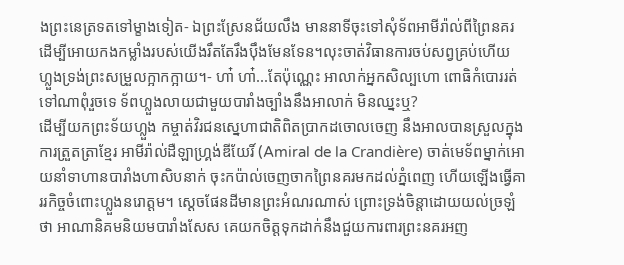ងព្រះនេត្រទតទៅម្ខាងទៀត- ឯព្រះស្រែនជ័យលឹង មាននាទីចុះទៅសុំទ័ពអាមីរ៉ាល់ពីព្រៃនគរ ដើម្បីអោយកងកម្លាំងរបស់យើងរឹតតែរឹងប៉ឹងមែនទែន។លុះចាត់វិធានការចប់សព្វគ្រប់ហើយ ហ្លួងទ្រង់ព្រះសម្រួលក្អាកក្អាយ។- ហា៎ ហា៎...តែប៉ុណ្ណេះ អាលាក់អ្នកសិល្បហោ ពោធិកំបោររត់ទៅណាពុំរួចទេ ទ័ពហ្លួងលាយជាមួយបារាំងច្បាំងនឹងអាលាក់ មិនឈ្នះឬ?
ដើម្បីយកព្រះទ័យហ្លួង កម្ចាត់វិរជនស្នេហាជាតិពិតប្រាកដចោលចេញ នឹងអាលបានស្រួលក្នុងការត្រួតត្រាខ្មែរ អាមីរ៉ាល់ដឺឡាហ្រ្គង់ឌីយែរិ៍ (Amiral de la Crandière) ចាត់មេទ័ពម្នាក់អោយនាំទាហានបារាំងហាសិបនាក់ ចុះកប៉ាល់ចេញចាកព្រៃនគរមកដល់ភ្នំពេញ ហើយឡើងធ្វើគាររកិច្ចចំពោះហ្លួងនរោត្តម។ ស្ដេចផែនដីមានព្រះអំណរណាស់ ព្រោះទ្រង់ចិន្ដាដោយយល់ច្រឡំថា អាណានិគមនិយមបារាំងសែស គេយកចិត្តទុកដាក់នឹងជួយការពារព្រះនគរអញ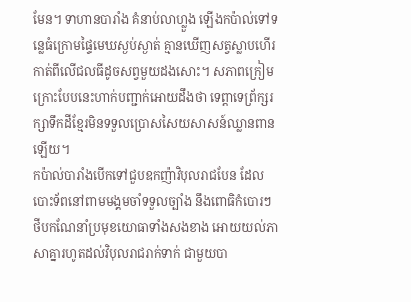មែន។ ទាហានបារាំង គំនាប់លាហ្លួង ឡើងកប៉ាល់ទៅទន្លេធំក្រោមផ្ទៃមេឃស្ងប់ស្ងាត់ គ្មានឃើញសត្វស្លាបហើរកាត់ពីលើជលធីដូចសព្វមួយដងសោះ។ សភាពក្រៀមក្រោះបែបនេះហាក់បញ្ជាក់អោយដឹងថា ទេព្ដាទេព្រ័ក្សរក្សាទឹកដីខ្មែរមិនទទួលប្រោសសៃយសាសន៍ឈ្លានពាន ឡើយ។
កប៉ាល់បារាំងបើកទៅជួបឧកញ៉ាវិបុលរាជបែន ដែលបោះទ័ពនៅពាមមង្គមចាំទទួលច្បាំង នឹងពោធិកំបោរៗ ថីបកណែនាំប្រមុខយោធាទាំងសងខាង អោយយល់ភាសាគ្នារហូតដល់វិបុលរាជរាក់ទាក់ ជាមួយបា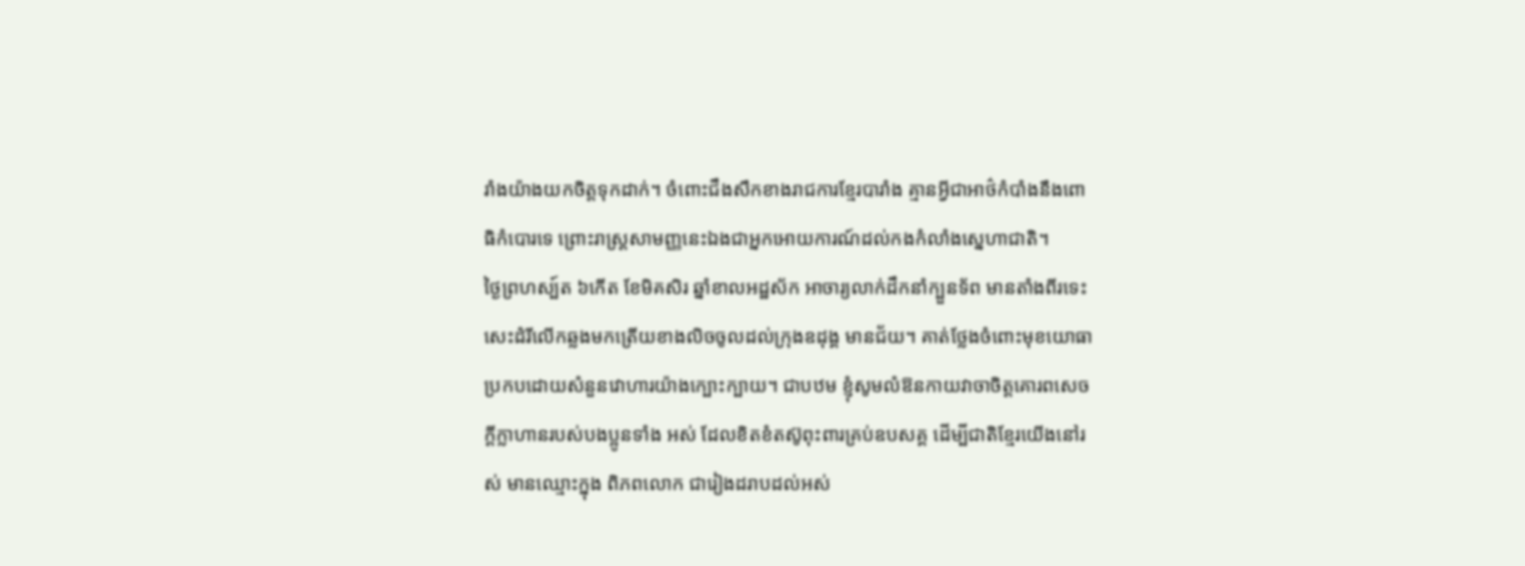រាំងយ៉ាងយកចិត្តទុកដាក់។ ចំពោះជឹងសឹកខាងរាជការខ្មែរបារាំង គ្មានអ្វីជាអាថ៌កំបាំងនឹងពោធិកំបោរទេ ព្រោះរាស្រ្ដសាមញ្ញនេះឯងជាអ្នកអោយការណ៍ដល់កងកំលាំងស្នេហាជាតិ។
ថ្ងៃព្រហស្ប៍ត ៦កើត ខែមិគសិរ ឆ្នាំខាលអដ្ឋស័ក អាចារ្យលាក់ដឹកនាំក្បួនទ័ព មានតាំងពីរទេះសេះដំរីលើកឆ្លងមកត្រើយខាងលិចចូលដល់ក្រុងឧដុង្គ មានជ័យ។ គាត់ថ្លែងចំពោះមុខយោធា ប្រកបដោយសំនួនវោហារយ៉ាងក្បោះក្បាយ។ ជាបឋម ខ្ញុំសូមលំឱនកាយវាចាចិត្តគោរពសេចក្ដីក្លាហានរបស់បងប្អូនទាំង អស់ ដែលខិតខំតស៊ូពុះពារគ្រប់ឧបសគ្គ ដើម្បីជាតិខ្មែរយើងនៅរស់ មានឈ្មោះក្នុង ពិភពលោក ជារៀងដរាបដល់អស់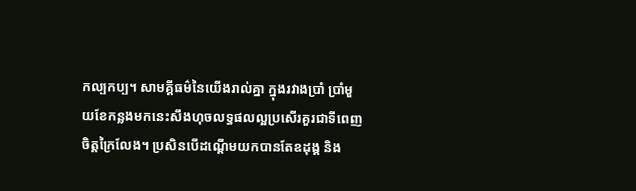កល្បកប្ប។ សាមគ្គីធម៌នៃយើងរាល់គ្នា ក្នុងរវាងប្រាំ ប្រាំមួយខែកន្លងមកនេះសឹងហុចលទ្ធផលល្អប្រសើរគួរជាទីពេញ ចិត្តក្រៃលែង។ ប្រសិនបើដណ្ដើមយកបានតែឧដុង្គ និង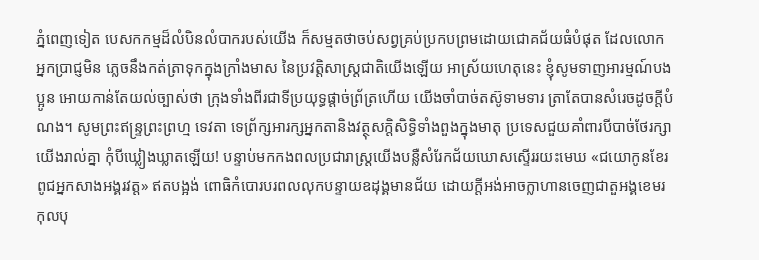ភ្នំពេញទៀត បេសកកម្មដ៏លំបិនលំបាករបស់យើង ក៏សម្មតថាចប់សព្វគ្រប់ប្រកបព្រមដោយជោគជ័យធំបំផុត ដែលលោកអ្នកប្រាជ្ញមិន ភ្លេចនឹងកត់ត្រាទុកក្នុងក្រាំងមាស នៃប្រវត្តិសាស្រ្ដជាតិយើងឡើយ អាស្រ័យហេតុនេះ ខ្ញុំសូមទាញអារម្មណ៍បងប្អូន អោយកាន់តែយល់ច្បាស់ថា ក្រុងទាំងពីរជាទីប្រយុទ្ធផ្ដាច់ព្រ័ត្រហើយ យើងចាំបាច់តស៊ូទាមទារ ត្រាតែបានសំរេចដូចក្ដីបំណង។ សូមព្រះឥន្រ្ទព្រះព្រហ្ម ទេវតា ទេព្រ័ក្សអារក្សអ្នកតានិងវត្ថុសក្ដិសិទ្ធិទាំងពួងក្នុងមាតុ ប្រទេសជួយគាំពារបីបាច់ថែរក្សាយើងរាល់គ្នា កុំបីឃ្លៀងឃ្លាតឡើយ! បន្ទាប់មកកងពលប្រជារាស្រ្ដយើងបន្លឺសំរែកជ័យឃោសស្ទើររយះមេឃ «ជយោកូនខែរពូជអ្នកសាងអង្គរវត្ត» ឥតបង្អង់ ពោធិកំបោរបរពលលុកបន្ទាយឧដុង្គមានជ័យ ដោយក្ដីអង់អាចក្លាហានចេញជាតួអង្គខេមរកុលបុ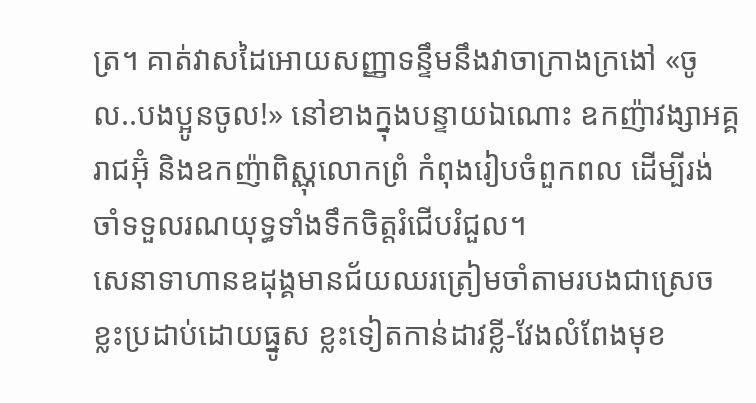ត្រ។ គាត់វាសដៃអោយសញ្ញាទន្ទឹមនឹងវាចាក្រាងក្រងៅ «ចូល..បងប្អូនចូល!» នៅខាងក្នុងបន្ទាយឯណោះ ឧកញ៉ាវង្សាអគ្គរាជអ៊ុំ និងឧកញ៉ាពិស្ណុលោកព្រំ កំពុងរៀបចំពួកពល ដើម្បីរង់ចាំទទួលរណយុទ្ធទាំងទឹកចិត្តរំជើបរំជួល។
សេនាទាហានឧដុង្គមានជ័យឈរត្រៀមចាំតាមរបងជាស្រេច ខ្លះប្រដាប់ដោយធ្នូស ខ្លះទៀតកាន់ដាវខ្លី-វែងលំពែងមុខ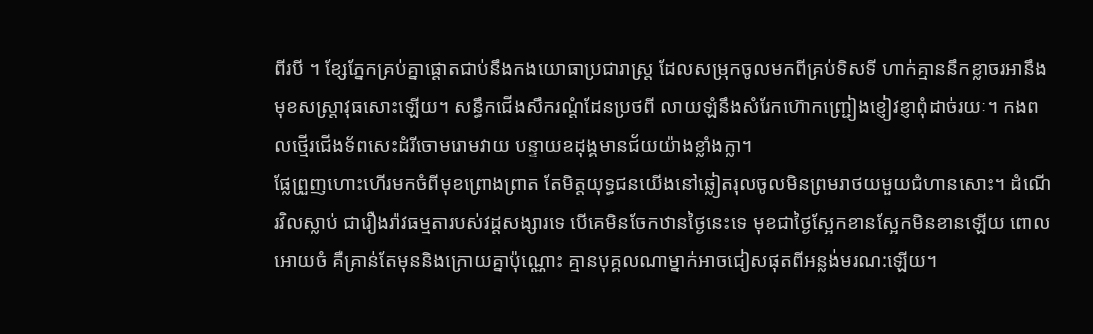ពីរបី ។ ខ្សែភ្នែកគ្រប់គ្នាផ្ដោតជាប់នឹងកងយោធាប្រជារាស្រ្ដ ដែលសម្រុកចូលមកពីគ្រប់ទិសទី ហាក់គ្មាននឹកខ្លាចរអានឹងមុខសស្រ្ដាវុធសោះឡើយ។ សន្ធឹកជើងសឹករណ្ដំដែនប្រថពី លាយឡំនឹងសំរែកហ៊ោកញ្រ្ជៀងខ្ញៀវខ្ញាពុំដាច់រយៈ។ កងពលថ្មើរជើងទ័ពសេះដំរីចោមរោមវាយ បន្ទាយឧដុង្គមានជ័យយ៉ាងខ្លាំងក្លា។
ផ្លែព្រួញហោះហើរមកចំពីមុខព្រោងព្រាត តែមិត្តយុទ្ធជនយើងនៅឆ្លៀតរុលចូលមិនព្រមរាថយមួយជំហានសោះ។ ដំណើរវិលស្លាប់ ជារឿងរ៉ាវធម្មតារបស់វដ្ដសង្សារទេ បើគេមិនចែកឋានថ្ងៃនេះទេ មុខជាថ្ងៃស្អែកខានស្អែកមិនខានឡើយ ពោលអោយចំ គឺគ្រាន់តែមុននិងក្រោយគ្នាប៉ុណ្ណោះ គ្មានបុគ្គលណាម្នាក់អាចជៀសផុតពីអន្លង់មរណ:ឡើយ។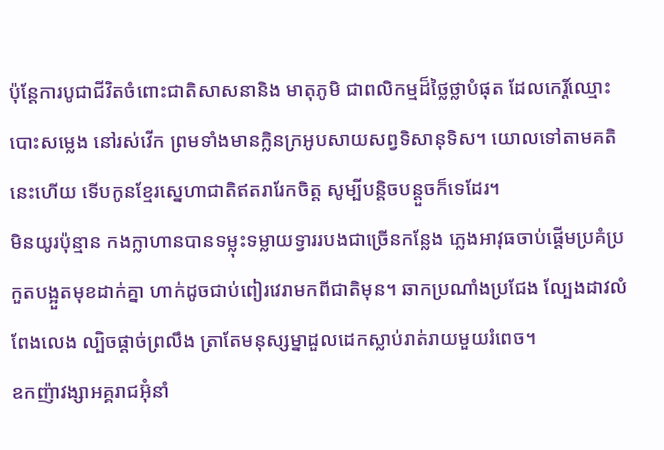ប៉ុន្ដែការបូជាជីវិតចំពោះជាតិសាសនានិង មាតុភូមិ ជាពលិកម្មដ៏ថ្លៃថ្លាបំផុត ដែលកេរ្ដិ៍ឈ្មោះបោះសម្លេង នៅរស់វើក ព្រមទាំងមានក្លិនក្រអូបសាយសព្វទិសានុទិស។ យោលទៅតាមគតិនេះហើយ ទើបកូនខ្មែរស្នេហាជាតិឥតរារែកចិត្ត សូម្បីបន្តិចបន្ដួចក៏ទេដែរ។
មិនយូរប៉ុន្មាន កងក្លាហានបានទម្លុះទម្លាយទ្វាររបងជាច្រើនកន្លែង ភ្លេងអាវុធចាប់ផ្ដើមប្រគំប្រកួតបង្អួតមុខដាក់គ្នា ហាក់ដូចជាប់ពៀរវេរាមកពីជាតិមុន។ ឆាកប្រណាំងប្រជែង ល្បែងដាវលំពែងលេង ល្បិចផ្ដាច់ព្រលឹង ត្រាតែមនុស្សម្នាដួលដេកស្លាប់រាត់រាយមួយរំពេច។
ឧកញ៉ាវង្សាអគ្គរាជអ៊ុំនាំ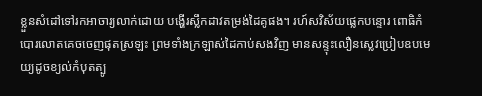ខ្លួនសំដៅទៅរកអាចារ្យលាក់ដោយ បង្ហើរស្លឹកដាវតម្រង់ដៃគូផង។ រហ៍សវិស័យផ្លេកបន្ទោរ ពោធិកំបោរលោតគេចចេញផុតស្រឡះ ព្រមទាំងក្រឡាស់ដៃកាប់សងវិញ មានសន្ទុះលឿនស្លេវប្រៀបឧបមេយ្យដូចខ្យល់កំបុតត្បូ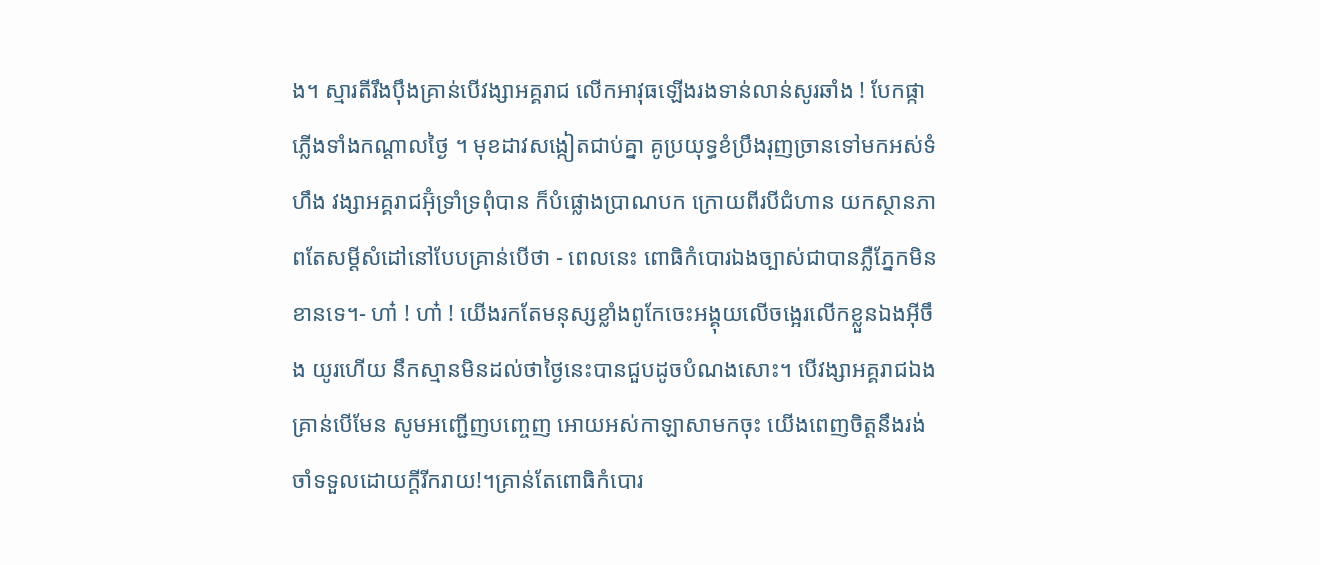ង។ ស្មារតីរឹងប៉ឹងគ្រាន់បើវង្សាអគ្គរាជ លើកអាវុធឡើងរងទាន់លាន់សូរឆាំង ! បែកផ្កាភ្លើងទាំងកណ្ដាលថ្ងៃ ។ មុខដាវសង្កៀតជាប់គ្នា គូប្រយុទ្ធខំប្រឹងរុញច្រានទៅមកអស់ទំហឹង វង្សាអគ្គរាជអ៊ុំទ្រាំទ្រពុំបាន ក៏បំផ្លោងប្រាណបក ក្រោយពីរបីជំហាន យកស្ថានភាពតែសម្ដីសំដៅនៅបែបគ្រាន់បើថា - ពេលនេះ ពោធិកំបោរឯងច្បាស់ជាបានភ្លឺភ្នែកមិនខានទេ។- ហា៎ ! ហា៎ ! យើងរកតែមនុស្សខ្លាំងពូកែចេះអង្គុយលើចង្អេរលើកខ្លួនឯងអ៊ីចឹង យូរហើយ នឹកស្មានមិនដល់ថាថ្ងៃនេះបានជួបដូចបំណងសោះ។ បើវង្សាអគ្គរាជឯងគ្រាន់បើមែន សូមអញ្ជើញបញ្ចេញ អោយអស់កាឡាសាមកចុះ យើងពេញចិត្តនឹងរង់ចាំទទួលដោយក្ដីរីករាយ!។គ្រាន់តែពោធិកំបោរ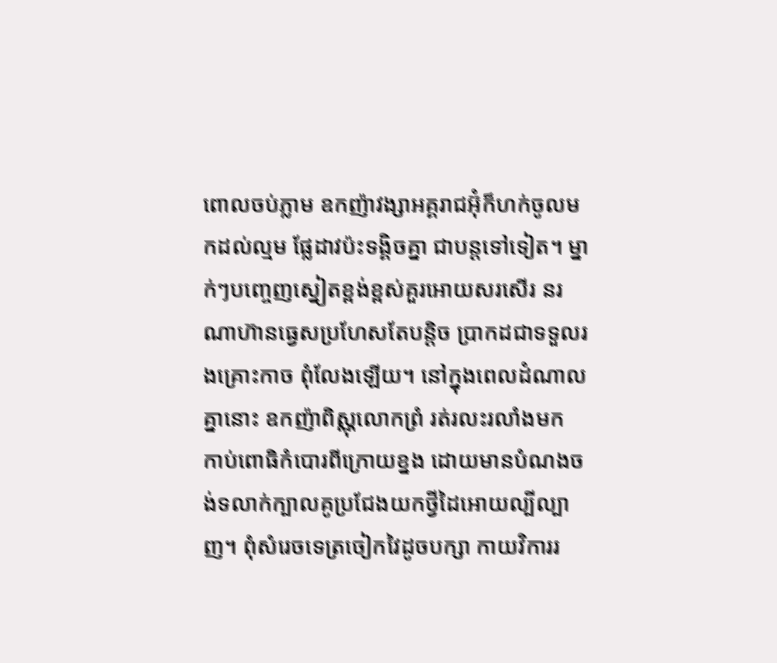ពោលចប់ភ្លាម ឧកញ៉ាវង្សាអគ្គរាជអ៊ុំក៏ហក់ចូលមកដល់ល្មម ផ្លែដាវប៉ះទង្គិចគ្នា ជាបន្ដទៅទៀត។ ម្នាក់ៗបញ្ចេញស្នៀតខ្ពង់ខ្ពស់គួរអោយសរសើរ នរណាហ៊ានធ្វេសប្រហែសតែបន្តិច ប្រាកដជាទទួលរងគ្រោះកាច ពុំលែងឡើយ។ នៅក្នុងពេលដំណាលគ្នានោះ ឧកញ៉ាពិស្ណុលោកព្រំ រត់រលះរលាំងមក កាប់ពោធិកំបោរពីក្រោយខ្នង ដោយមានបំណងចង់ទលាក់ក្បាលគូប្រជែងយកថ្វីដៃអោយល្បីល្បាញ។ ពុំសំរេចទេត្រចៀកវៃដូចបក្សា កាយវិការរ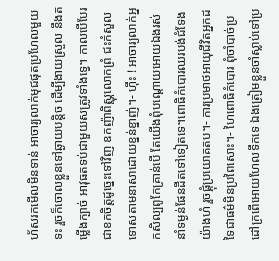ហ័សរកមើលមិនទាន់ អាចារ្យលាក់មុជផុតប្រហែលមួយទះ រួចក៏ចោលខ្លួនទៅឆ្ងាយបន្តិច ដើម្បីងាយស្រួល នឹងតម្លើងក្បាច់ អាវុធតទប់ជាមួយសត្រូវទាំងទ្វេ។ កាលបើបែរជាខកចិត្តដូច្នេះទៅវិញ ឧកញ៉ាពិស្ណុលោកព្រំ ជះកំសួលទោសតាមនាសាដោយខ្នន់ខ្នាញ់។- ហ៊ឹះ ! អាចារ្យលាក់អ្នកសិល្បពូកែគ្រាន់បើ តែយើងពុំបណ្ដោយអោយឯងរស់នាំទម្ងន់ផែនដីតទៅទៀតទេ។ពោធិកំបោរឈរបង់ជំទែងយ៉ាងហំ រួចផ្គុំប្រយោគតប។- ការប្រមាថអាយុជីវិតអ្នកដទៃជាធម៌មិនប្រពៃសោះ។- ហៃពោធិកំបោរ ពុំចាំបាច់ប្រដៅក្រពើអោយហែលទឹកទេ ឯងត្រៀមខ្លួនចាំស្លាប់ទៅប្រ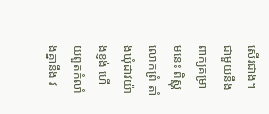សើរជាង។ជាមួយនឹងពាក្យគម្រាមនេះ ពិស្ណុលោកព្រំ តាំងឃុំដាវយ៉ាងខ្ញង់ ហើយពួតកំលាំងគ្នានឹង វ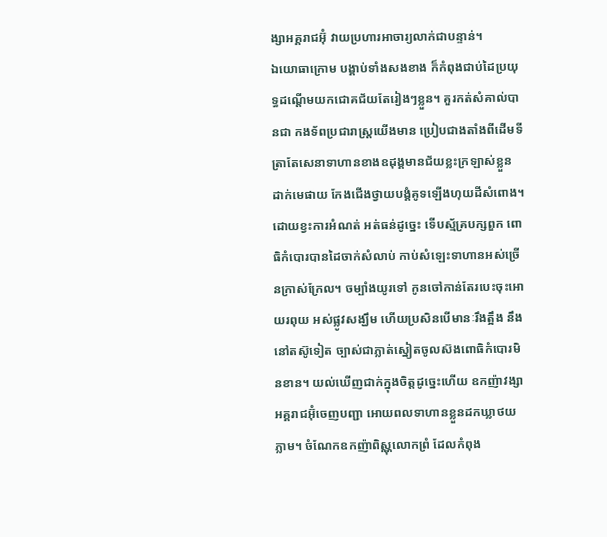ង្សាអគ្គរាជអ៊ុំ វាយប្រហារអាចារ្យលាក់ជាបន្ទាន់។
ឯយោធាក្រោម បង្គាប់ទាំងសងខាង ក៏កំពុងជាប់ដៃប្រយុទ្ធដណ្ដើមយកជោគជ័យតែរៀងៗខ្លួន។ គួរកត់សំគាល់បានជា កងទ័ពប្រជារាស្រ្ដយើងមាន ប្រៀបជាងតាំងពីដើមទី ត្រាតែសេនាទាហានខាងឧដុង្គមានជ័យខ្លះក្រឡាស់ខ្លួន ដាក់មេផាយ កែងជើងថ្វាយបង្គំគូទឡើងហុយដីសំពោង។ ដោយខ្វះការអំណត់ អត់ធន់ដូច្នេះ ទើបស្ម័គ្របក្សពួក ពោធិកំបោរបានដៃចាក់សំលាប់ កាប់សំឡេះទាហានអស់ច្រើនក្រាស់ក្រែល។ ចម្បាំងយូរទៅ កូនចៅកាន់តែរបេះចុះអោយរពុយ អស់ផ្លូវសង្ឃឹម ហើយប្រសិនបើមានៈរឹងត្អឹង នឹងនៅតស៊ូទៀត ច្បាស់ជាភ្លាត់ស្នៀតចូលស៊ងពោធិកំបោរមិនខាន។ យល់ឃើញជាក់ក្នុងចិត្តដូច្នេះហើយ ឧកញ៉ាវង្សាអគ្គរាជអ៊ុំចេញបញ្ជា អោយពលទាហានខ្លួនដកឃ្លាថយភ្លាម។ ចំណែកឧកញ៉ាពិស្ណុលោកព្រំ ដែលកំពុង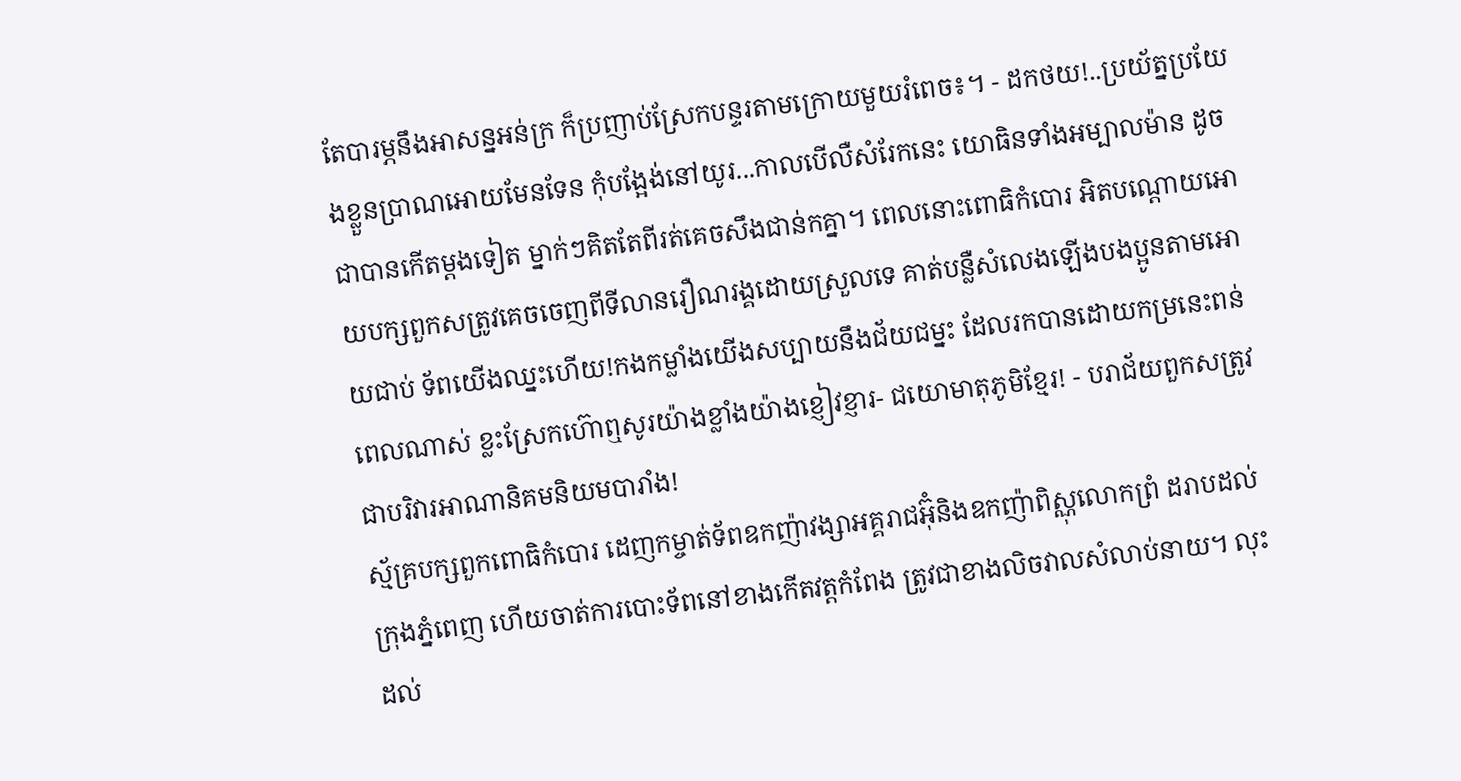តែបារម្ភនឹងអាសន្នអន់ក្រ ក៏ប្រញាប់ស្រែកបន្ទរតាមក្រោយមួយរំពេច៖។ - ដកថយ!..ប្រយ័ត្នប្រយែងខ្លួនប្រាណអោយមែនទែន កុំបង្អែង់នៅយូរ...កាលបើលឺសំរែកនេះ យោធិនទាំងអម្បាលម៉ាន ដូចជាបានកើតម្ដងទៀត ម្នាក់ៗគិតតែពីរត់គេចសឹងជាន់កគ្នា។ ពេលនោះពោធិកំបោរ អិតបណ្ដោយអោយបក្សពួកសត្រូវគេចចេញពីទីលានរឿណរង្គដោយស្រួលទេ គាត់បន្លឺសំលេងឡើងបងប្អូនតាមអោយជាប់ ទ័ពយើងឈ្នះហើយ!កងកម្លាំងយើងសប្បាយនឹងជ័យជម្នះ ដែលរកបានដោយកម្រនេះពន់ពេលណាស់ ខ្លះស្រែកហ៊ោឮសូរយ៉ាងខ្លាំងយ៉ាងខ្ញៀវខ្ញារ- ជយោមាតុភូមិខ្មែរ! - បរាជ័យពួកសត្រូវជាបរិវារអាណានិគមនិយមបារាំង!
ស្ម័គ្របក្សពួកពោធិកំបោរ ដេញកម្ចាត់ទ័ពឧកញ៉ាវង្សាអគ្គរាជអ៊ុំនិងឧកញ៉ាពិស្ណុលោកព្រំ ដរាបដល់ក្រុងភ្នំពេញ ហើយចាត់ការបោះទ័ពនៅខាងកើតវត្តកំពែង ត្រូវជាខាងលិចវាលសំលាប់នាយ។ លុះដល់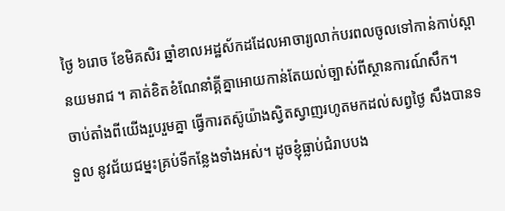ថ្ងៃ ៦រោច ខែមិគសិរ ឆ្នាំខាលអដ្ឋស័កដដែលអាចារ្យលាក់បរពលចូលទៅកាន់កាប់ស្ពានយមរាជ ។ គាត់ខិតខំណែនាំគ្គីគ្នាអោយកាន់តែយល់ច្បាស់ពីស្ថានការណ៍សឹក។
ចាប់តាំងពីយើងរួបរួមគ្នា ធ្វើការតស៊ូយ៉ាងស្វិតស្វាញរហូតមកដល់សព្វថ្ងៃ សឹងបានទទួល នូវជ័យជម្នះគ្រប់ទីកន្លែងទាំងអស់។ ដូចខ្ញុំធ្លាប់ជំរាបបង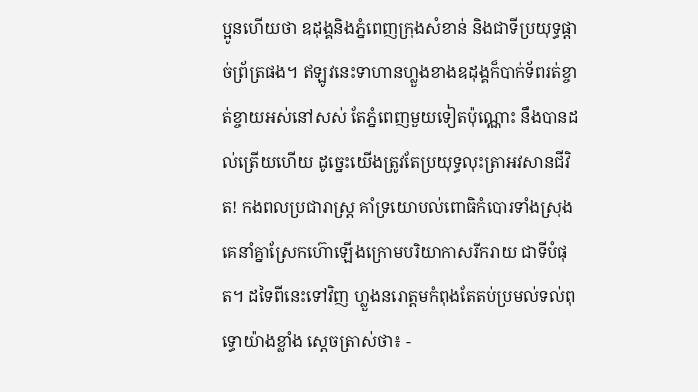ប្អូនហើយថា ឧដុង្គនិងភ្នំពេញក្រុងសំខាន់ និងជាទីប្រយុទ្ធផ្ដាច់ព្រ័ត្រផង។ ឥឡូវនេះទាហានហ្លួងខាងឧដុង្គក៏បាក់ទ័ពរត់ខ្ចាត់ខ្ចាយអស់នៅសស់ តែភ្នំពេញមួយទៀតប៉ុណ្ណោះ នឹងបានដល់ត្រើយហើយ ដូច្នេះយើងត្រូវតែប្រយុទ្ធលុះត្រាអវសានជីវិត! កងពលប្រជារាស្រ្ដ គាំទ្រយោបល់ពោធិកំបោរទាំងស្រុង គេនាំគ្នាស្រែកហ៊ោឡើងក្រោមបរិយាកាសរីករាយ ជាទីបំផុត។ ដទៃពីនេះទៅវិញ ហ្លួងនរោត្តមកំពុងតែតប់ប្រមល់ទល់ពុទ្ធោយ៉ាងខ្លាំង ស្ដេចត្រាស់ថា៖ -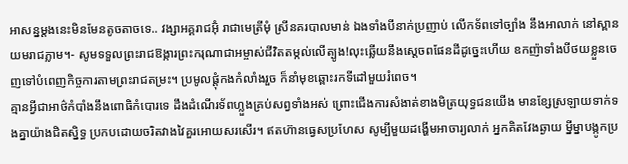អាសន្នម្ដងនេះមិនមែនតូចតាចទេ.. វង្សាអគ្គរាជអ៊ុំ រាជាមេត្រីមុំ ស្រីនគរបាលមាន់ ឯងទាំងបីនាក់ប្រញាប់ លើកទ័ពទៅច្បាំង នឹងអាលាក់ នៅស្ពានយមរាជភ្លាម។- សូមទទួលព្រះរាជឱង្ការព្រះករុណាជាអម្ចាស់ជីវិតតម្កល់លើត្បូង!លុះឆ្លើយនឹងស្ដេចពផែនដីដូច្នេះហើយ ឧកញ៉ាទាំងបីថយខ្លួនចេញទៅបំពេញកិច្ចការតាមព្រះរាជតម្រះ។ ប្រមូលផ្ដុំកងកំលាំងរួច ក៏នាំមុខឆ្ពោះរកទីដៅមួយរំពេច។
គ្មានអ្វីជាអាថ៌កំបាំងនឹងពោធិកំបោរទេ ដឹងដំណើរទ័ពហ្លួងគ្រប់សព្វទាំងអស់ ព្រោះជើងការសំងាត់ខាងមិត្រយុទ្ធជនយើង មានខ្សែស្រឡាយទាក់ទងគ្នាយ៉ាងជិតស្និទ្ធ ប្រកបដោយចរិតវាងវៃគួរអោយសរសើរ។ ឥតហ៊ានធ្វេសប្រហែស សូម្បីមួយដង្ហើមអាចារ្យលាក់ អ្នកគិតវែងឆ្ងាយ ម្នីម្នាបង្កូកប្រ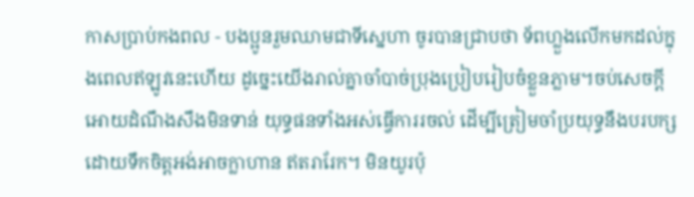កាសប្រាប់កងពល - បងប្អូនរួមឈាមជាទីស្នេហា ចូរបានជ្រាបថា ទ័ពហ្លួងលើកមកដល់ក្នុងពេលឥឡូវនេះហើយ ដូច្នេះយើងរាល់គ្នាចាំបាច់ប្រុងប្រៀបរៀបចំខ្លួនភ្លាម។ចប់សេចក្ដីអោយដំណឹងសឹងមិនទាន់ យុទ្ធផនទាំងអស់ធ្វើការរចល់ ដើម្បីត្រៀមចាំប្រយុទ្ធនឹងបរបក្ស ដោយទឹកចិត្តអង់អាចក្លាហាន ឥតរារែក។ មិនយូរប៉ុ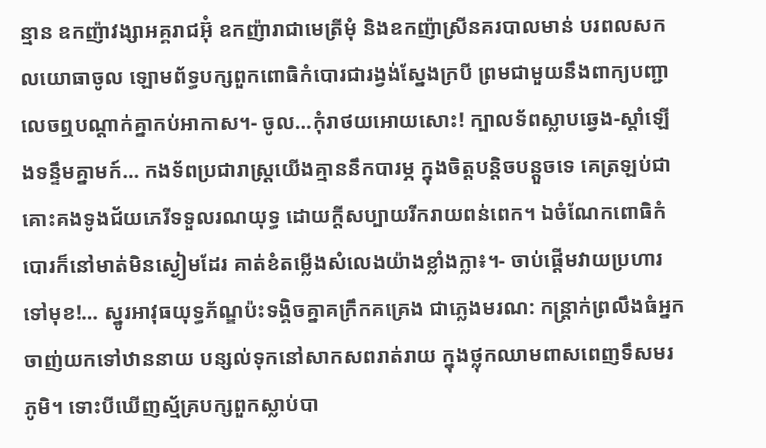ន្មាន ឧកញ៉ាវង្សាអគ្គរាជអ៊ុំ ឧកញ៉ារាជាមេត្រីមុំ និងឧកញ៉ាស្រីនគរបាលមាន់ បរពលសកលយោធាចូល ឡោមព័ទ្ធបក្សពួកពោធិកំបោរជារង្វង់ស្នែងក្របី ព្រមជាមួយនឹងពាក្យបញ្ជាលេចឮបណ្ដាក់គ្នាកប់អាកាស។- ចូល…កុំរាថយអោយសោះ! ក្បាលទ័ពស្លាបឆ្វេង-ស្ដាំឡើងទន្ទឹមគ្នាមក៍… កងទ័ពប្រជារាស្រ្ដយើងគ្មាននឹកបារម្ភ ក្នុងចិត្តបន្តិចបន្តួចទេ គេត្រឡប់ជាគោះគងទូងជ័យភេរីទទួលរណយុទ្ធ ដោយក្ដីសប្បាយរីករាយពន់ពេក។ ឯចំណែកពោធិកំបោរក៏នៅមាត់មិនស្ងៀមដែរ គាត់ខំតម្លើងសំលេងយ៉ាងខ្លាំងក្លា៖។- ចាប់ផ្ដើមវាយប្រហារទៅមុខ!… ស្នូរអាវុធយុទ្ធភ័ណ្ឌប៉ះទង្គិចគ្នាគក្រឹកគគ្រេង ជាភ្លេងមរណ: កន្រ្ដាក់ព្រលឹងធំអ្នកចាញ់យកទៅឋាននាយ បន្សល់ទុកនៅសាកសពរាត់រាយ ក្នុងថ្លុកឈាមពាសពេញទឹសមរភូមិ។ ទោះបីឃើញស្ម័គ្របក្សពួកស្លាប់បា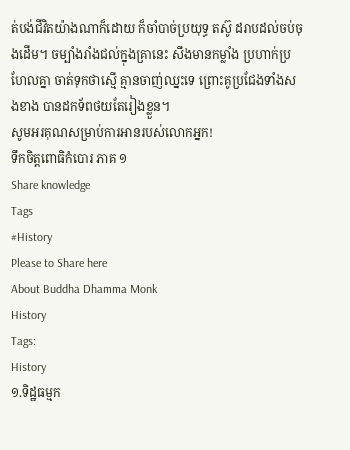ត់បង់ជីវិតយ៉ាងណាក៏ដោយ ក៏ចាំបាច់ប្រយុទ្ធ តស៊ូ ដរាបដល់ចប់ចុងដើម។ ចម្បាំងរាំងជល់ក្នុងគ្រានេះ សឹងមានកម្លាំង ប្រហាក់ប្រហែលគ្នា ចាត់ទុកថាស្មើ គ្មានចាញ់ឈ្នះទេ ព្រោះគូប្រជែងទាំងសងខាង បានដកទ័ពថយតែរៀងខ្លួន។
សូមអរគុណសម្រាប់ការអានរបស់លោកអ្នក!
ទឹកចិត្តពោធិកំបោរ ភាគ ១
Share knowledge
Tags
#History
Please to Share here
About Buddha Dhamma Monk
History
Tags:
History
១.ទិដ្ឋធម្មក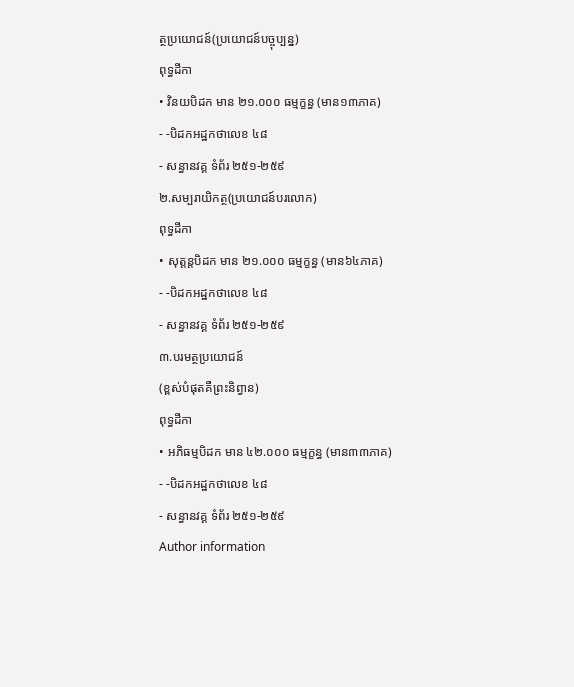ត្ថប្រយោជន៍(ប្រយោជន៍បច្ចុប្បន្ន)
ពុទ្ធដីកា
• វិនយបិដក មាន ២១.០០០ ធម្មក្ខន្ធ (មាន១៣ភាគ)
- -បិដកអដ្ឋកថាលេខ ៤៨
- សន្ធានវគ្គ ទំព័រ ២៥១-២៥៩
២.សម្បរាយិកត្ថ(ប្រយោជន៍បរលោក)
ពុទ្ធដីកា
• សុត្តន្តបិដក មាន ២១.០០០ ធម្មក្ខន្ធ (មាន៦៤ភាគ)
- -បិដកអដ្ឋកថាលេខ ៤៨
- សន្ធានវគ្គ ទំព័រ ២៥១-២៥៩
៣.បរមត្ថប្រយោជន៍
(ខ្ពស់បំផុតគឺព្រះនិព្វាន)
ពុទ្ធដីកា
• អភិធម្មបិដក មាន ៤២.០០០ ធម្មក្ខន្ធ (មាន៣៣ភាគ)
- -បិដកអដ្ឋកថាលេខ ៤៨
- សន្ធានវគ្គ ទំព័រ ២៥១-២៥៩
Author information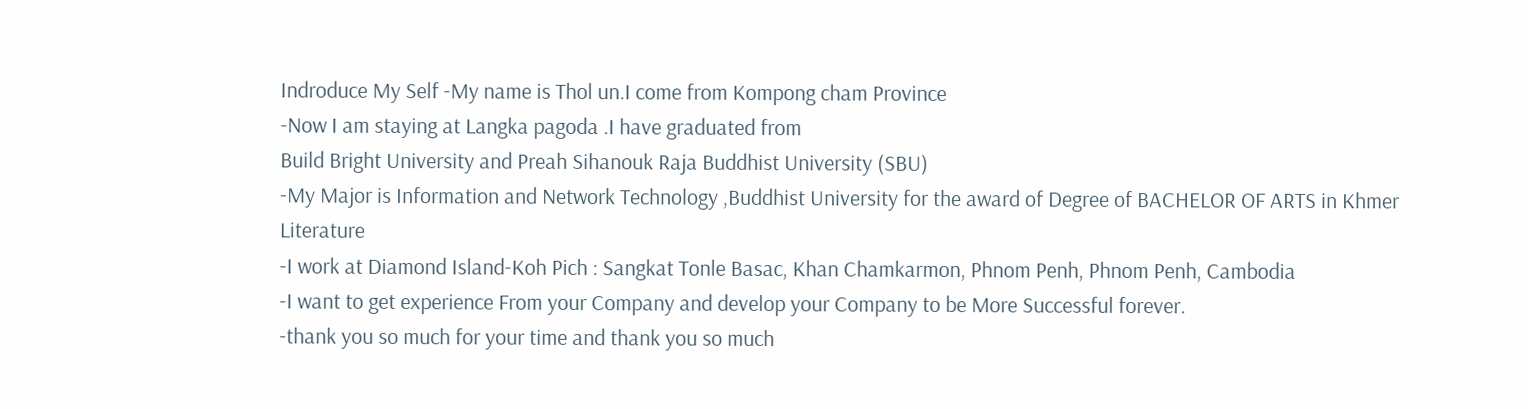Indroduce My Self -My name is Thol un.I come from Kompong cham Province
-Now I am staying at Langka pagoda .I have graduated from
Build Bright University and Preah Sihanouk Raja Buddhist University (SBU)
-My Major is Information and Network Technology ,Buddhist University for the award of Degree of BACHELOR OF ARTS in Khmer Literature
-I work at Diamond Island-Koh Pich : Sangkat Tonle Basac, Khan Chamkarmon, Phnom Penh, Phnom Penh, Cambodia
-I want to get experience From your Company and develop your Company to be More Successful forever.
-thank you so much for your time and thank you so much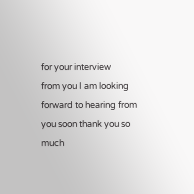for your interview
from you I am looking forward to hearing from you soon thank you so much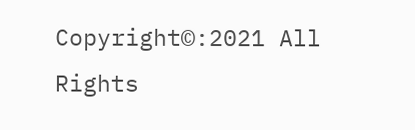Copyright©:2021 All Rights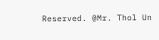Reserved. @Mr. Thol Un